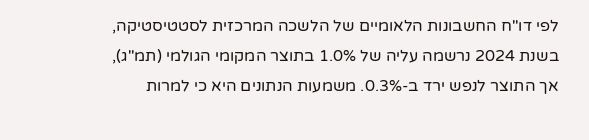לפי דו"ח החשבונות הלאומיים של הלשכה המרכזית לסטטיסטיקה, בשנת 2024 נרשמה עליה של 1.0% בתוצר המקומי הגולמי (תמ"ג), אך התוצר לנפש ירד ב-0.3%. משמעות הנתונים היא כי למרות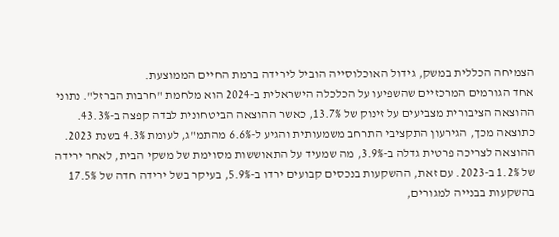הצמיחה הכללית במשק, גידול האוכלוסייה הוביל לירידה ברמת החיים הממוצעת.
אחד הגורמים המרכזיים שהשפיעו על הכלכלה הישראלית ב-2024 הוא מלחמת "חרבות הברזל". נתוני ההוצאה הציבורית מצביעים על זינוק של 13.7%, כאשר ההוצאה הביטחונית לבדה קפצה ב-43.3%. כתוצאה מכך, הגירעון התקציבי התרחב משמעותית והגיע ל-6.6% מהתמ"ג, לעומת 4.3% בשנת 2023.
ההוצאה לצריכה פרטית גדלה ב-3.9%, מה שמעיד על התאוששות מסוימת של משקי הבית, לאחר ירידה של 1.2% ב-2023. עם זאת, ההשקעות בנכסים קבועים ירדו ב-5.9%, בעיקר בשל ירידה חדה של 17.5% בהשקעות בבנייה למגורים,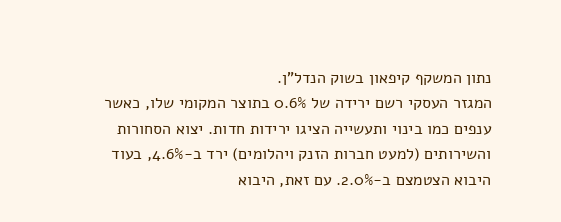נתון המשקף קיפאון בשוק הנדל"ן.
המגזר העסקי רשם ירידה של 0.6% בתוצר המקומי שלו, כאשר ענפים כמו בינוי ותעשייה הציגו ירידות חדות. יצוא הסחורות והשירותים (למעט חברות הזנק ויהלומים) ירד ב-4.6%, בעוד היבוא הצטמצם ב-2.0%. עם זאת, היבוא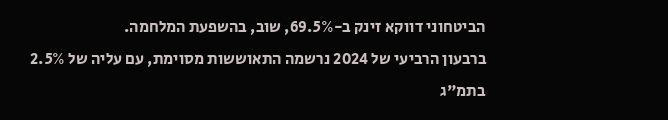הביטחוני דווקא זינק ב-69.5%, שוב, בהשפעת המלחמה.
ברבעון הרביעי של 2024 נרשמה התאוששות מסוימת, עם עליה של 2.5% בתמ"ג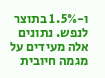ו-1.5% בתוצר לנפש. נתונים אלה מעידים על מגמה חיובית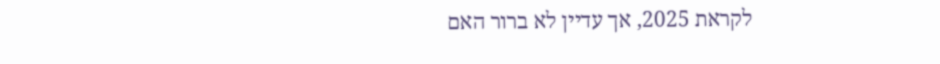לקראת 2025, אך עדיין לא ברור האם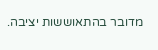מדובר בהתאוששות יציבה.